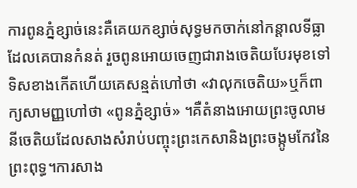ការពូនភ្នំខ្សាច់នេះគឺគេយកខ្សាច់សុទ្ធមកចាក់នៅកន្ដាលទីធ្លាដែលគេបានកំនត់ រួចពូនអោយចេញជារាងចេតិយបែរមុខទៅទិសខាងកើតហើយគេសន្មត់ហៅថា «វាលុកចេតិយ»ឬក៏ពាក្យសាមញ្ញហៅថា «ពូនភ្នំខ្សាច់» ។គឺតំនាងអោយព្រះចូលាមនីចេតិយដែលសាងសំរាប់បញ្ចុះព្រះកេសានិងព្រះចង្កូមកែវនៃព្រះពុទ្ធ។ការសាង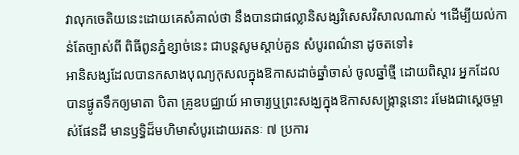វាលុកចេតិយនេះដោយគេសំគាល់ថា នឹងបានជាផល្លានិសង្សវិសេសវិសាលណាស់ ។ដើម្បីយល់កាន់តែច្បាស់ពី ពិធីពូនភ្នំខ្សាច់នេះ ជាបន្តសូមស្តាប់គួន សំបូរពណ៌នា ដូចតទៅ៖
អានិសង្សដែលបានកសាងបុណ្យកុសលក្នុងឱកាសដាច់ឆ្នាំចាស់ ចូលឆ្នាំថ្មី ដោយពិស្តារ អ្នកដែលបានផ្ងូតទឹកឲ្យមាតា បិតា គ្រូឧបជ្ឈាយ៍ អាចារ្យឬព្រះសង្ឃក្នុងឱកាសសង្ក្រាន្តនោះ រមែងជាស្តេចម្ចាស់ផែនដី មានឫទ្ធិដ៏មហិមាសំបូរដោយរតនៈ ៧ ប្រការ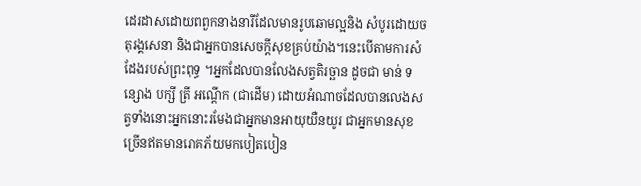ដេរដាសដោយពពួកនាងនារីដែលមានរូបឆោមល្អនិង សំបូរដោយចតុរង្គសេនា និងជាអ្នកបានសេចក្តីសុខគ្រប់យ៉ាង។នេះបើតាមការសំដែងរបស់ព្រះពុទ្ធ ។អ្នកដែលបានលែងសត្វតិរច្ឆាន ដូចជា មាន់ ទន្សោង បក្សី ត្រី អណ្តើក (ជាដើម) ដោយអំណាចដែលបានលេងសត្វទាំងនោះអ្នកនោះរមែងជាអ្នកមានអាយុយឺនយូរ ជាអ្នកមានសុខច្រើនឥតមានរោគភ័យមកបៀតបៀន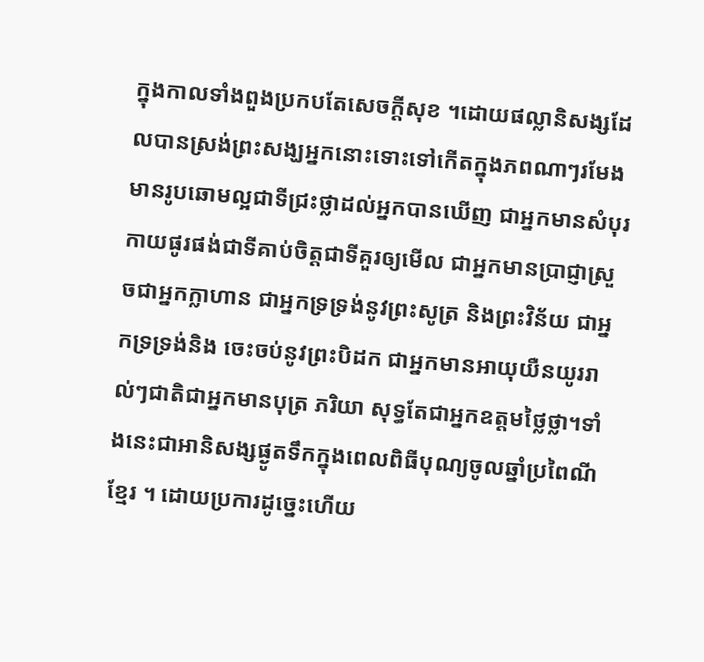ក្នុងកាលទាំងពួងប្រកបតែសេចក្តីសុខ ។ដោយផល្លានិសង្សដែលបានស្រង់ព្រះសង្ឃអ្នកនោះទោះទៅកើតក្នុងភពណាៗរមែងមានរូបឆោមល្អជាទីជ្រះថ្លាដល់អ្នកបានឃើញ ជាអ្នកមានសំបុរកាយផូរផង់ជាទីគាប់ចិត្តជាទីគួរឲ្យមើល ជាអ្នកមានប្រាជ្ញាស្រួចជាអ្នកក្លាហាន ជាអ្នកទ្រទ្រង់នូវព្រះសូត្រ និងព្រះវិន័យ ជាអ្នកទ្រទ្រង់និង ចេះចប់នូវព្រះបិដក ជាអ្នកមានអាយុយឺនយូររាល់ៗជាតិជាអ្នកមានបុត្រ ភរិយា សុទ្ធតែជាអ្នកឧត្តមថ្លៃថ្លា។ទាំងនេះជាអានិសង្សផ្ងូតទឹកក្នុងពេលពិធីបុណ្យចូលឆ្នាំប្រពៃណីខ្មែរ ។ ដោយប្រការដូច្នេះហើយ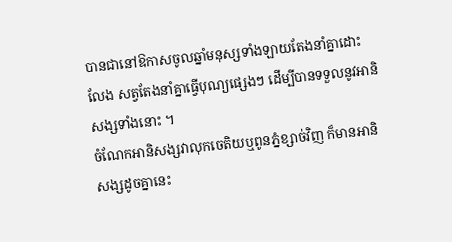បានជានៅឱកាសចូលឆ្នាំមនុស្សទាំងឡាយតែងនាំគ្នាដោះលែង សត្វតែងនាំគ្នាធ្វើបុណ្យផ្សេងៗ ដើម្បីបានទទួលនូវអានិសង្សទាំងនោះ ។
ចំណែកអានិសង្សវាលុកចេតិយឬពូនភ្នំខ្សាច់វិញ ក៏មានអានិសង្សដូចគ្នានេះ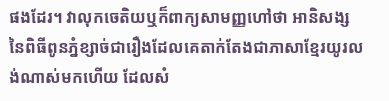ផងដែរ។ វាលុកចេតិយឬក៏ពាក្យសាមញ្ញហៅថា អានិសង្ស នៃពិធីពូនភ្នំខ្សាច់ជារឿងដែលគេតាក់តែងជាភាសាខ្មែរយូរលង់ណាស់មកហើយ ដែលសំ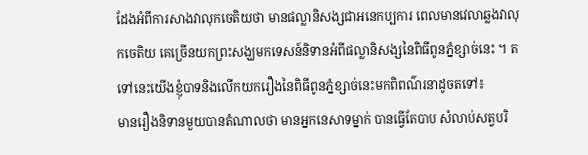ដែងអំពីការសាងវាលុកចេតិយថា មានផល្លានិសង្សជាអនេកប្បការ ពេលមានវេលាឆ្លងវាលុកចេតិយ គេច្រើនយកព្រះសង្ឃមកទេសន៍និទានអំពីផល្លានិសង្សនៃពិធីពូនភ្នំខ្សាច់នេះ ។ តទៅនេះយើងខ្ញុំបាទនិងលើកយករឿងនៃពិធីពូនភ្នំខ្សាច់នេះមកពិពណ៌រនាដូចតទៅ៖
មានរឿងនិទានមួយបានតំណាលថា មានអ្នកនេសាទម្នាក់ បានធ្វើតែបាប សំលាប់សត្វបរិ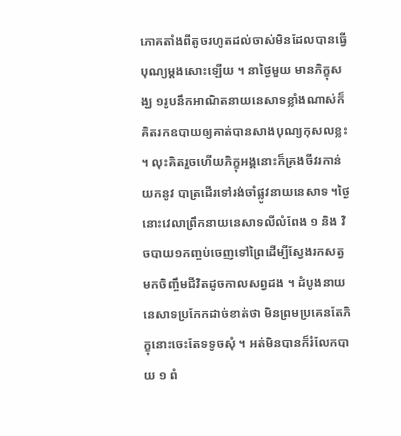ភោគតាំងពីតូចរហូតដល់ចាស់មិនដែលបានធ្វើបុណ្យម្តងសោះឡើយ ។ នាថ្ងៃមួយ មានភិក្ខុសង្ឃ ១រូបនឹកអាណិតនាយនេសាទខ្លាំងណាស់ក៏គិតរកឧបាយឲ្យគាត់បានសាងបុណ្យកុសលខ្លះ ។ លុះគិតរួចហើយភិក្ខុអង្គនោះក៏គ្រងចីវរកាន់យកនូវ បាត្រដើរទៅរង់ចាំផ្លូវនាយនេសាទ ។ថ្ងៃនោះវេលាព្រឹកនាយនេសាទលីលំពែង ១ និង វិចបាយ១កញ្ចប់ចេញទៅព្រៃដើម្បីស្វែងរកសត្វមកចិញ្ចឹមជីវិតដូចកាលសព្វដង ។ ដំបូងនាយនេសាទប្រកែកដាច់ខាត់ថា មិនព្រមប្រគេនតែភិក្ខុនោះចេះតែទទូចសុំ ។ អត់មិនបានក៏រំលែកបាយ ១ ពំ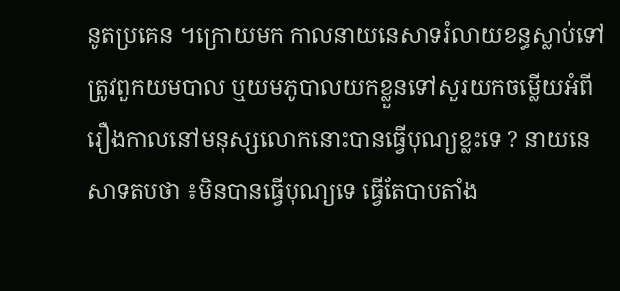នូតប្រគេន ។ក្រោយមក កាលនាយនេសាទរំលាយខន្ធស្លាប់ទៅត្រូវពួកយមបាល ឬយមភូបាលយកខ្លួនទៅសួរយកចម្លើយអំពីរឿងកាលនៅមនុស្សលោកនោះបានធ្វើបុណ្យខ្លះទេ ? នាយនេសាទតបថា ៖មិនបានធ្វើបុណ្យទេ ធ្វើតែបាបតាំង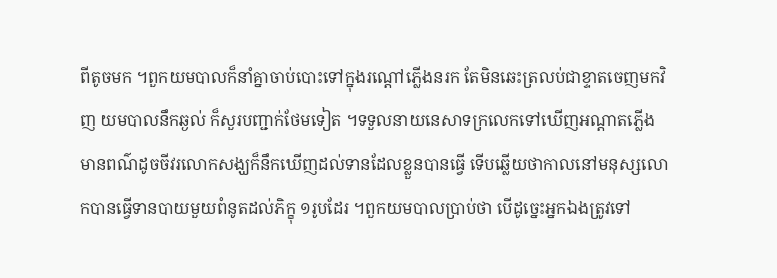ពីតូចមក ។ពួកយមបាលក៏នាំគ្នាចាប់បោះទៅក្នុងរណ្តៅភ្លើងនរក តែមិនឆេះត្រលប់ជាខ្ទាតចេញមកវិញ យមបាលនឹកឆ្ងល់ ក៏សួរបញ្ជាក់ថែមទៀត ។ទទួលនាយនេសាទក្រលេកទៅឃើញអណ្តាតភ្លើងមានពណ៌ដូចចីវរលោកសង្ឃក៏នឹកឃើញដល់ទានដែលខ្លួនបានធ្វើ ទើបឆ្លើយថាកាលនៅមនុស្សលោកបានធ្វើទានបាយមួយពំនូតដល់ភិក្ខុ ១រូបដែរ ។ពួកយមបាលប្រាប់ថា បើដូច្នេះអ្នកឯងត្រូវទៅ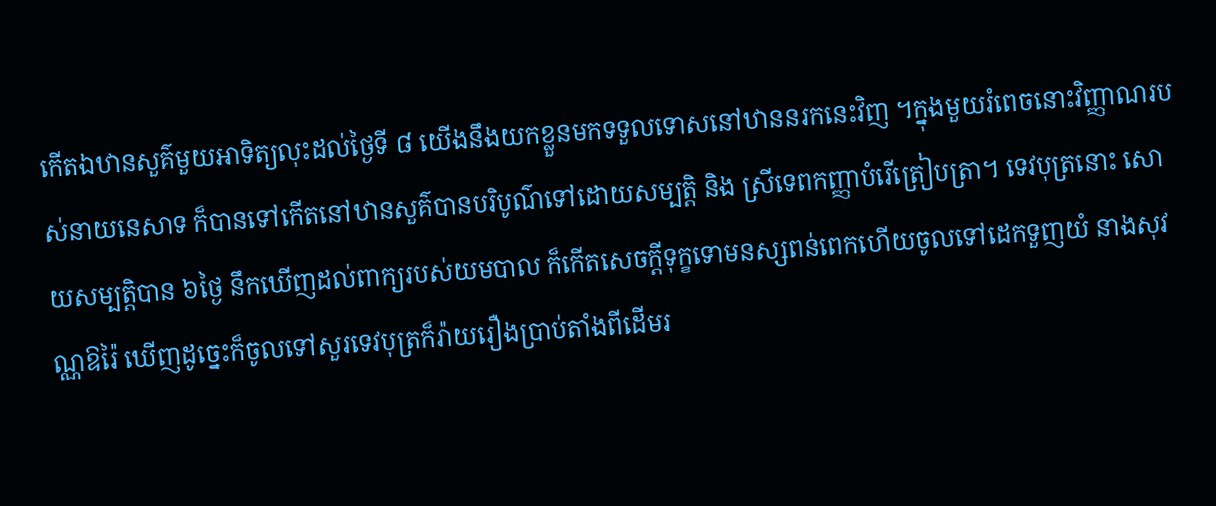កើតឯឋានសួគ៌មួយអាទិត្យលុះដល់ថ្ងៃទី ៨ យើងនឹងយកខ្លួនមកទទួលទោសនៅឋាននរកនេះវិញ ។ក្នុងមួយរំពេចនោះវិញ្ញាណរបស់នាយនេសាទ ក៏បានទៅកើតនៅឋានសួគ៌បានបរិបូណ៌ទៅដោយសម្បត្តិ និង ស្រីទេពកញ្ញាបំរើត្រៀបត្រា។ ទេវបុត្រនោះ សោយសម្បត្តិបាន ៦ថ្ងៃ នឹកឃើញដល់ពាក្យរបស់យមបាល ក៏កើតសេចក្តីទុក្ខទោមនស្សពន់ពេកហើយចូលទៅដេកទួញយំ នាងសុវណ្ណឱរ៉ៃ ឃើញដូច្នេះក៏ចូលទៅសួរទេវបុត្រក៏រ៉ាយរឿងប្រាប់តាំងពីដើមរ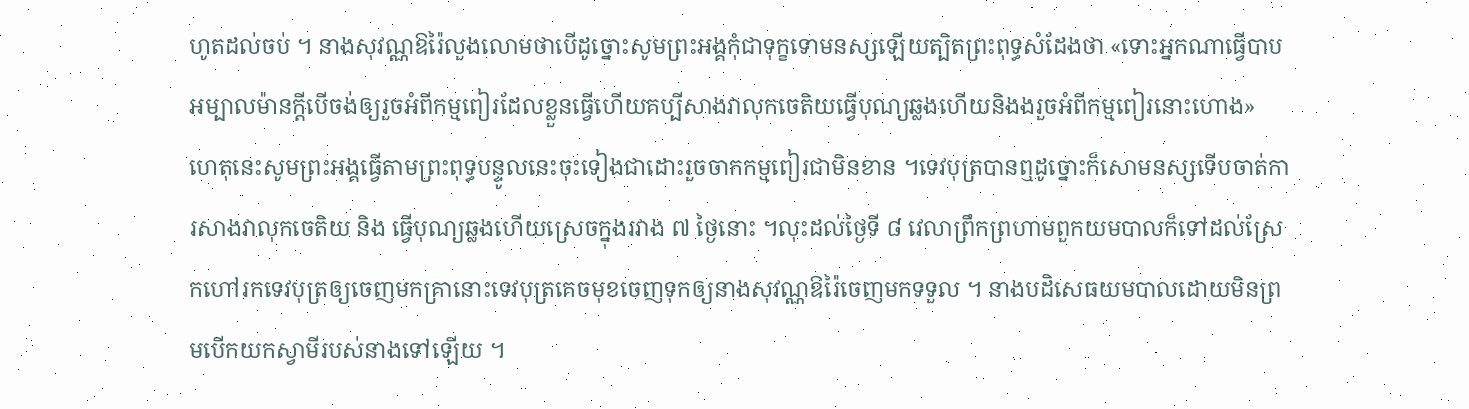ហូតដល់ចប់ ។ នាងសុវណ្ណឱរ៉ៃលួងលោមថាបើដូច្នោះសូមព្រះអង្គកុំជាទុក្ខទោមនស្សឡើយត្បិតព្រះពុទ្ធសំដែងថា «ទោះអ្នកណាធ្វើបាបអម្បាលម៉ានក្តីបើចង់ឲ្យរួចអំពីកម្មពៀរដែលខ្លួនធ្វើហើយគប្បីសាងវាលុកចេតិយធ្វើបុណ្យឆ្លងហើយនិងងរួចអំពីកម្មពៀរនោះហោង» ហេតុនេះសូមព្រះអង្គធ្វើតាមព្រះពុទ្ធបន្ទូលនេះចុះទៀងជាដោះរួចចាកកម្មពៀរជាមិនខាន ។ទេវបុត្របានឮដូច្នោះក៏សោមនស្សទើបចាត់ការសាងវាលុកចេតិយ និង ធ្វើបុណ្យឆ្លងហើយស្រេចក្នុងរវាង ៧ ថ្ងៃនោះ ។លុះដល់ថ្ងៃទី ៨ វេលាព្រឹកព្រហាមពួកយមបាលក៏ទៅដល់ស្រែកហៅរកទេវបុត្រឲ្យចេញមកគ្រានោះទេវបុត្រគេចមុខចេញទុកឲ្យនាងសុវណ្ណឱរ៉ៃចេញមកទទួល ។ នាងបដិសេធយមបាលដោយមិនព្រមបើកយកស្វាមីរបស់នាងទៅឡើយ ។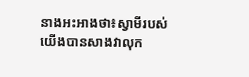នាងអះអាងថា៖ស្វាមីរបស់យើងបានសាងវាលុក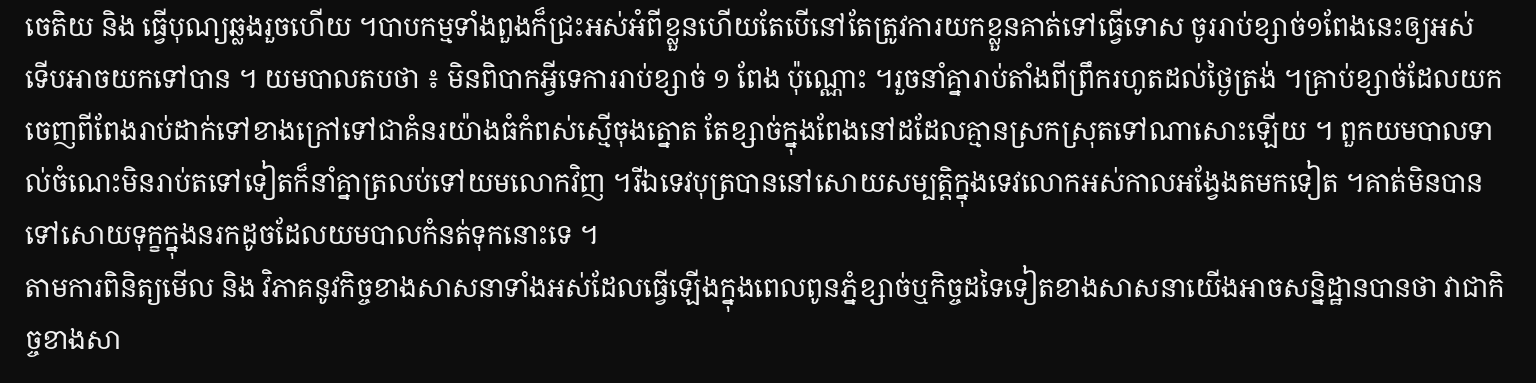ចេតិយ និង ធ្វើបុណ្យឆ្លងរួចហើយ ។បាបកម្មទាំងពួងក៏ជ្រះអស់អំពីខ្លួនហើយតែបើនៅតែត្រូវការយកខ្លួនគាត់ទៅធ្វើទោស ចូររាប់ខ្សាច់១ពែងនេះឲ្យអស់ ទើបអាចយកទៅបាន ។ យមបាលតបថា ៖ មិនពិបាកអ្វីទេការរាប់ខ្សាច់ ១ ពែង ប៉ុណ្ណោះ ។រួចនាំគ្នារាប់តាំងពីព្រឹករហូតដល់ថ្ងៃត្រង់ ។គ្រាប់ខ្សាច់ដែលយកចេញពីពែងរាប់ដាក់ទៅខាងក្រៅទៅជាគំនរយ៉ាងធំកំពស់ស្មើចុងត្នោត តែខ្សាច់ក្នុងពែងនៅដដែលគ្មានស្រកស្រុតទៅណាសោះឡើយ ។ ពួកយមបាលទាល់ចំណេះមិនរាប់តទៅទៀតក៏នាំគ្នាត្រលប់ទៅយមលោកវិញ ។រីឯទេវបុត្របាននៅសោយសម្បត្តិក្នុងទេវលោកអស់កាលអង្វែងតមកទៀត ។គាត់មិនបានទៅសោយទុក្ខក្នុងនរកដូចដែលយមបាលកំនត់ទុកនោះទេ ។
តាមការពិនិត្យមើល និង វិភាគនូវកិច្ចខាងសាសនាទាំងអស់ដែលធ្វើឡើងក្នុងពេលពូនភ្នំខ្សាច់ឬកិច្ចដទៃទៀតខាងសាសនាយើងអាចសន្និដ្ឋានបានថា វាជាកិច្ចខាងសា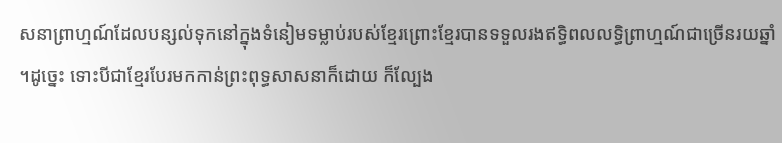សនាព្រាហ្មណ៍ដែលបន្សល់ទុកនៅក្នុងទំនៀមទម្លាប់របស់ខ្មែរព្រោះខ្មែរបានទទួលរងឥទ្ធិពលលទ្ធិព្រាហ្មណ៍ជាច្រើនរយឆ្នាំ ។ដូច្នេះ ទោះបីជាខ្មែរបែរមកកាន់ព្រះពុទ្ធសាសនាក៏ដោយ ក៏ល្បែង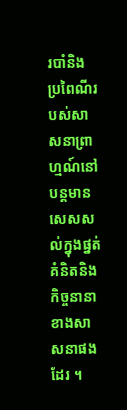របាំនិង ប្រពៃណីរបស់សាសនាព្រាហ្មណ៍នៅបន្តមានសេសសល់ក្នុងផ្នត់គំនិតនិង កិច្ចនានាខាងសាសនាផងដែរ ។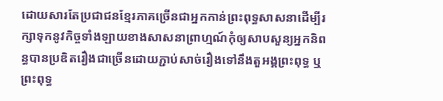ដោយសារតែប្រជាជនខ្មែរភាគច្រើនជាអ្នកកាន់ព្រះពុទ្ធសាសនាដើម្បីរក្សាទុកនូវកិច្ចទាំងឡាយខាងសាសនាព្រាហ្មណ៍កុំឲ្យសាបសួន្យអ្នកនិពន្ធបានប្រឌិតរឿងជាច្រើនដោយភ្ជាប់សាច់រឿងទៅនឹងតួអង្គព្រះពុទ្ធ ឬព្រះពុទ្ធ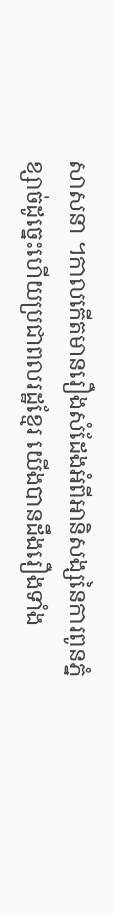សាសនា ។កាលកើតមានរឿងសំដែងអំពីអានិសង្សនៃការពូនភ្នំខ្សាច់ដូច្នេះហើយប្រជាពលរដ្ឋខ្មែរ យើងបានដឹងរឿងទាំង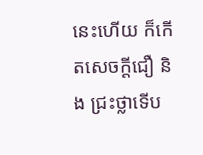នេះហើយ ក៏កើតសេចក្តីជឿ និង ជ្រះថ្លាទើប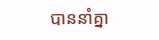បាននាំគ្នា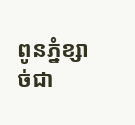ពូនភ្នំខ្សាច់ជា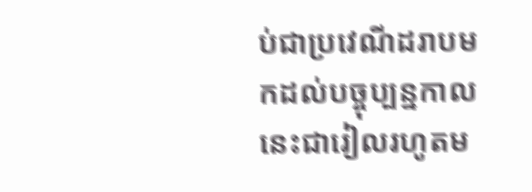ប់ជាប្រវេណីដរាបមកដល់បច្ចុប្បន្នកាលនេះជារៀលរហូតម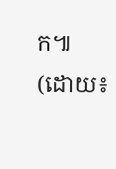ក៕
(ដោយ៖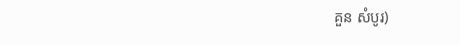គួន សំបូរ)